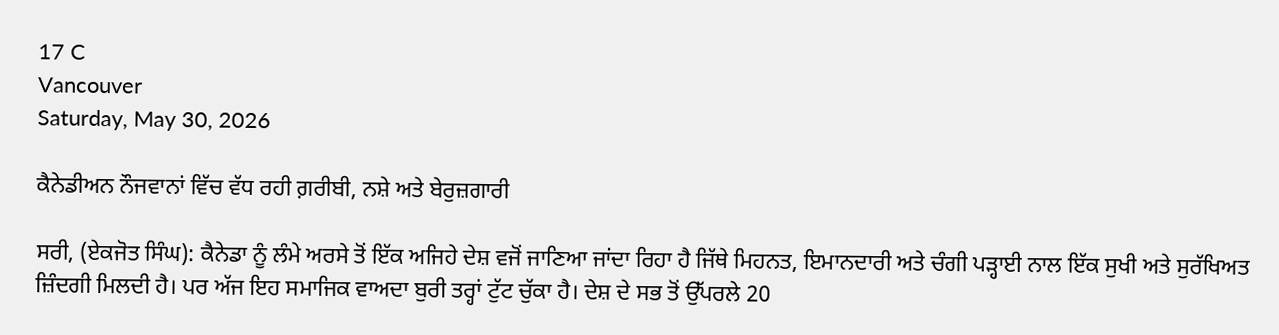17 C
Vancouver
Saturday, May 30, 2026

ਕੈਨੇਡੀਅਨ ਨੌਜਵਾਨਾਂ ਵਿੱਚ ਵੱਧ ਰਹੀ ਗ਼ਰੀਬੀ, ਨਸ਼ੇ ਅਤੇ ਬੇਰੁਜ਼ਗਾਰੀ

ਸਰੀ, (ਏਕਜੋਤ ਸਿੰਘ): ਕੈਨੇਡਾ ਨੂੰ ਲੰਮੇ ਅਰਸੇ ਤੋਂ ਇੱਕ ਅਜਿਹੇ ਦੇਸ਼ ਵਜੋਂ ਜਾਣਿਆ ਜਾਂਦਾ ਰਿਹਾ ਹੈ ਜਿੱਥੇ ਮਿਹਨਤ, ਇਮਾਨਦਾਰੀ ਅਤੇ ਚੰਗੀ ਪੜ੍ਹਾਈ ਨਾਲ ਇੱਕ ਸੁਖੀ ਅਤੇ ਸੁਰੱਖਿਅਤ ਜ਼ਿੰਦਗੀ ਮਿਲਦੀ ਹੈ। ਪਰ ਅੱਜ ਇਹ ਸਮਾਜਿਕ ਵਾਅਦਾ ਬੁਰੀ ਤਰ੍ਹਾਂ ਟੁੱਟ ਚੁੱਕਾ ਹੈ। ਦੇਸ਼ ਦੇ ਸਭ ਤੋਂ ਉੱਪਰਲੇ 20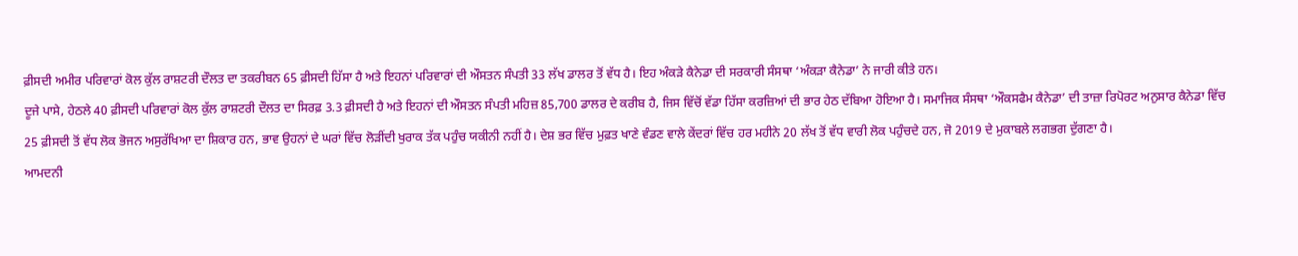ਫ਼ੀਸਦੀ ਅਮੀਰ ਪਰਿਵਾਰਾਂ ਕੋਲ ਕੁੱਲ ਰਾਸ਼ਟਰੀ ਦੌਲਤ ਦਾ ਤਕਰੀਬਨ 65 ਫ਼ੀਸਦੀ ਹਿੱਸਾ ਹੈ ਅਤੇ ਇਹਨਾਂ ਪਰਿਵਾਰਾਂ ਦੀ ਔਸਤਨ ਸੰਪਤੀ 33 ਲੱਖ ਡਾਲਰ ਤੋਂ ਵੱਧ ਹੈ। ਇਹ ਅੰਕੜੇ ਕੈਨੇਡਾ ਦੀ ਸਰਕਾਰੀ ਸੰਸਥਾ ‘ਅੰਕੜਾ ਕੈਨੇਡਾ’ ਨੇ ਜਾਰੀ ਕੀਤੇ ਹਨ।
ਦੂਜੇ ਪਾਸੇ, ਹੇਠਲੇ 40 ਫ਼ੀਸਦੀ ਪਰਿਵਾਰਾਂ ਕੋਲ ਕੁੱਲ ਰਾਸ਼ਟਰੀ ਦੌਲਤ ਦਾ ਸਿਰਫ਼ 3.3 ਫ਼ੀਸਦੀ ਹੈ ਅਤੇ ਇਹਨਾਂ ਦੀ ਔਸਤਨ ਸੰਪਤੀ ਮਹਿਜ਼ 85,700 ਡਾਲਰ ਦੇ ਕਰੀਬ ਹੈ, ਜਿਸ ਵਿੱਚੋਂ ਵੱਡਾ ਹਿੱਸਾ ਕਰਜ਼ਿਆਂ ਦੀ ਭਾਰ ਹੇਠ ਦੱਬਿਆ ਹੋਇਆ ਹੈ। ਸਮਾਜਿਕ ਸੰਸਥਾ ‘ਔਕਸਫੈਮ ਕੈਨੇਡਾ’ ਦੀ ਤਾਜ਼ਾ ਰਿਪੋਰਟ ਅਨੁਸਾਰ ਕੈਨੇਡਾ ਵਿੱਚ 25 ਫ਼ੀਸਦੀ ਤੋਂ ਵੱਧ ਲੋਕ ਭੋਜਨ ਅਸੁਰੱਖਿਆ ਦਾ ਸ਼ਿਕਾਰ ਹਨ, ਭਾਵ ਉਹਨਾਂ ਦੇ ਘਰਾਂ ਵਿੱਚ ਲੋੜੀਂਦੀ ਖੁਰਾਕ ਤੱਕ ਪਹੁੰਚ ਯਕੀਨੀ ਨਹੀਂ ਹੈ। ਦੇਸ਼ ਭਰ ਵਿੱਚ ਮੁਫ਼ਤ ਖਾਣੇ ਵੰਡਣ ਵਾਲੇ ਕੇਂਦਰਾਂ ਵਿੱਚ ਹਰ ਮਹੀਨੇ 20 ਲੱਖ ਤੋਂ ਵੱਧ ਵਾਰੀ ਲੋਕ ਪਹੁੰਚਦੇ ਹਨ, ਜੋ 2019 ਦੇ ਮੁਕਾਬਲੇ ਲਗਭਗ ਦੁੱਗਣਾ ਹੈ।
ਆਮਦਨੀ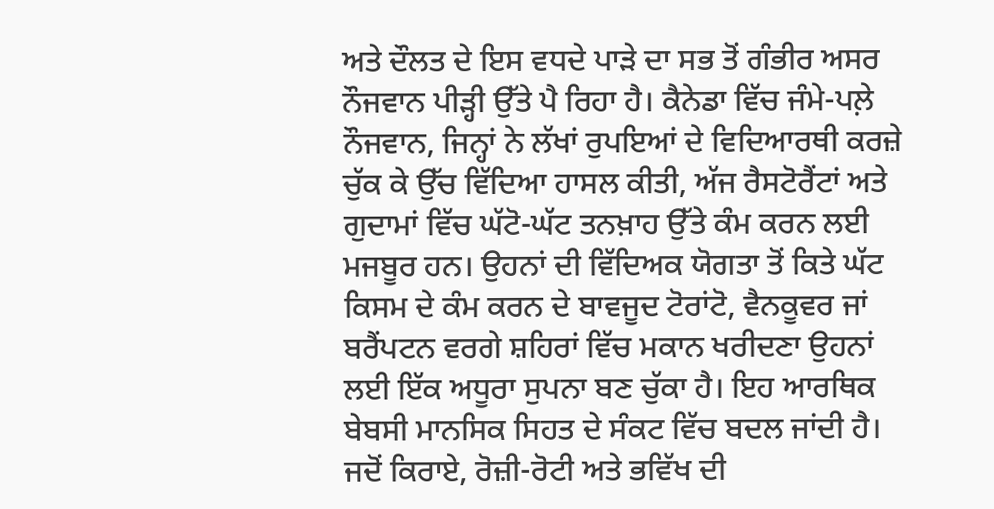ਅਤੇ ਦੌਲਤ ਦੇ ਇਸ ਵਧਦੇ ਪਾੜੇ ਦਾ ਸਭ ਤੋਂ ਗੰਭੀਰ ਅਸਰ ਨੌਜਵਾਨ ਪੀੜ੍ਹੀ ਉੱਤੇ ਪੈ ਰਿਹਾ ਹੈ। ਕੈਨੇਡਾ ਵਿੱਚ ਜੰਮੇ-ਪਲ਼ੇ ਨੌਜਵਾਨ, ਜਿਨ੍ਹਾਂ ਨੇ ਲੱਖਾਂ ਰੁਪਇਆਂ ਦੇ ਵਿਦਿਆਰਥੀ ਕਰਜ਼ੇ ਚੁੱਕ ਕੇ ਉੱਚ ਵਿੱਦਿਆ ਹਾਸਲ ਕੀਤੀ, ਅੱਜ ਰੈਸਟੋਰੈਂਟਾਂ ਅਤੇ ਗੁਦਾਮਾਂ ਵਿੱਚ ਘੱਟੋ-ਘੱਟ ਤਨਖ਼ਾਹ ਉੱਤੇ ਕੰਮ ਕਰਨ ਲਈ ਮਜਬੂਰ ਹਨ। ਉਹਨਾਂ ਦੀ ਵਿੱਦਿਅਕ ਯੋਗਤਾ ਤੋਂ ਕਿਤੇ ਘੱਟ ਕਿਸਮ ਦੇ ਕੰਮ ਕਰਨ ਦੇ ਬਾਵਜੂਦ ਟੋਰਾਂਟੋ, ਵੈਨਕੂਵਰ ਜਾਂ ਬਰੈਂਪਟਨ ਵਰਗੇ ਸ਼ਹਿਰਾਂ ਵਿੱਚ ਮਕਾਨ ਖਰੀਦਣਾ ਉਹਨਾਂ ਲਈ ਇੱਕ ਅਧੂਰਾ ਸੁਪਨਾ ਬਣ ਚੁੱਕਾ ਹੈ। ਇਹ ਆਰਥਿਕ ਬੇਬਸੀ ਮਾਨਸਿਕ ਸਿਹਤ ਦੇ ਸੰਕਟ ਵਿੱਚ ਬਦਲ ਜਾਂਦੀ ਹੈ। ਜਦੋਂ ਕਿਰਾਏ, ਰੋਜ਼ੀ-ਰੋਟੀ ਅਤੇ ਭਵਿੱਖ ਦੀ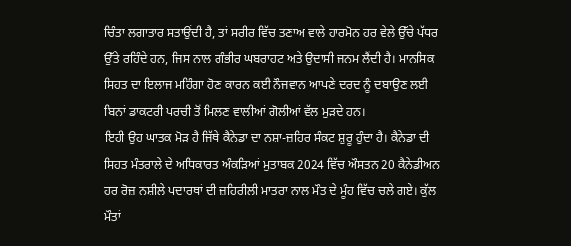ਚਿੰਤਾ ਲਗਾਤਾਰ ਸਤਾਉਂਦੀ ਹੈ, ਤਾਂ ਸਰੀਰ ਵਿੱਚ ਤਣਾਅ ਵਾਲੇ ਹਾਰਮੋਨ ਹਰ ਵੇਲੇ ਉੱਚੇ ਪੱਧਰ ਉੱਤੇ ਰਹਿੰਦੇ ਹਨ, ਜਿਸ ਨਾਲ ਗੰਭੀਰ ਘਬਰਾਹਟ ਅਤੇ ਉਦਾਸੀ ਜਨਮ ਲੈਂਦੀ ਹੈ। ਮਾਨਸਿਕ ਸਿਹਤ ਦਾ ਇਲਾਜ ਮਹਿੰਗਾ ਹੋਣ ਕਾਰਨ ਕਈ ਨੌਜਵਾਨ ਆਪਣੇ ਦਰਦ ਨੂੰ ਦਬਾਉਣ ਲਈ ਬਿਨਾਂ ਡਾਕਟਰੀ ਪਰਚੀ ਤੋਂ ਮਿਲਣ ਵਾਲੀਆਂ ਗੋਲੀਆਂ ਵੱਲ ਮੁੜਦੇ ਹਨ।
ਇਹੀ ਉਹ ਘਾਤਕ ਮੋੜ ਹੈ ਜਿੱਥੇ ਕੈਨੇਡਾ ਦਾ ਨਸ਼ਾ-ਜ਼ਹਿਰ ਸੰਕਟ ਸ਼ੁਰੂ ਹੁੰਦਾ ਹੈ। ਕੈਨੇਡਾ ਦੀ ਸਿਹਤ ਮੰਤਰਾਲੇ ਦੇ ਅਧਿਕਾਰਤ ਅੰਕੜਿਆਂ ਮੁਤਾਬਕ 2024 ਵਿੱਚ ਔਸਤਨ 20 ਕੈਨੇਡੀਅਨ ਹਰ ਰੋਜ਼ ਨਸ਼ੀਲੇ ਪਦਾਰਥਾਂ ਦੀ ਜ਼ਹਿਰੀਲੀ ਮਾਤਰਾ ਨਾਲ ਮੌਤ ਦੇ ਮੂੰਹ ਵਿੱਚ ਚਲੇ ਗਏ। ਕੁੱਲ ਮੌਤਾਂ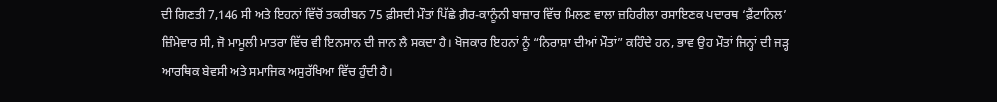ਦੀ ਗਿਣਤੀ 7,146 ਸੀ ਅਤੇ ਇਹਨਾਂ ਵਿੱਚੋਂ ਤਕਰੀਬਨ 75 ਫ਼ੀਸਦੀ ਮੌਤਾਂ ਪਿੱਛੇ ਗ਼ੈਰ-ਕਾਨੂੰਨੀ ਬਾਜ਼ਾਰ ਵਿੱਚ ਮਿਲਣ ਵਾਲਾ ਜ਼ਹਿਰੀਲਾ ਰਸਾਇਣਕ ਪਦਾਰਥ ‘ਫ਼ੈਂਟਾਨਿਲ’ ਜ਼ਿੰਮੇਵਾਰ ਸੀ, ਜੋ ਮਾਮੂਲੀ ਮਾਤਰਾ ਵਿੱਚ ਵੀ ਇਨਸਾਨ ਦੀ ਜਾਨ ਲੈ ਸਕਦਾ ਹੈ। ਖੋਜਕਾਰ ਇਹਨਾਂ ਨੂੰ “ਨਿਰਾਸ਼ਾ ਦੀਆਂ ਮੌਤਾਂ” ਕਹਿੰਦੇ ਹਨ, ਭਾਵ ਉਹ ਮੌਤਾਂ ਜਿਨ੍ਹਾਂ ਦੀ ਜੜ੍ਹ ਆਰਥਿਕ ਬੇਵਸੀ ਅਤੇ ਸਮਾਜਿਕ ਅਸੁਰੱਖਿਆ ਵਿੱਚ ਹੁੰਦੀ ਹੈ।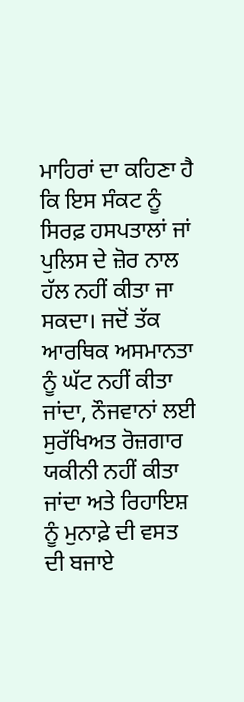ਮਾਹਿਰਾਂ ਦਾ ਕਹਿਣਾ ਹੈ ਕਿ ਇਸ ਸੰਕਟ ਨੂੰ ਸਿਰਫ਼ ਹਸਪਤਾਲਾਂ ਜਾਂ ਪੁਲਿਸ ਦੇ ਜ਼ੋਰ ਨਾਲ ਹੱਲ ਨਹੀਂ ਕੀਤਾ ਜਾ ਸਕਦਾ। ਜਦੋਂ ਤੱਕ ਆਰਥਿਕ ਅਸਮਾਨਤਾ ਨੂੰ ਘੱਟ ਨਹੀਂ ਕੀਤਾ ਜਾਂਦਾ, ਨੌਜਵਾਨਾਂ ਲਈ ਸੁਰੱਖਿਅਤ ਰੋਜ਼ਗਾਰ ਯਕੀਨੀ ਨਹੀਂ ਕੀਤਾ ਜਾਂਦਾ ਅਤੇ ਰਿਹਾਇਸ਼ ਨੂੰ ਮੁਨਾਫ਼ੇ ਦੀ ਵਸਤ ਦੀ ਬਜਾਏ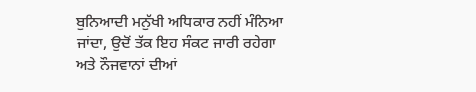ਬੁਨਿਆਦੀ ਮਨੁੱਖੀ ਅਧਿਕਾਰ ਨਹੀਂ ਮੰਨਿਆ ਜਾਂਦਾ, ਉਦੋਂ ਤੱਕ ਇਹ ਸੰਕਟ ਜਾਰੀ ਰਹੇਗਾ ਅਤੇ ਨੌਜਵਾਨਾਂ ਦੀਆਂ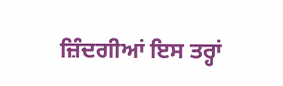ਜ਼ਿੰਦਗੀਆਂ ਇਸ ਤਰ੍ਹਾਂ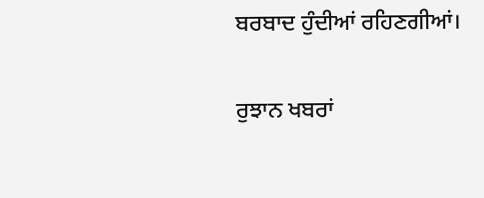ਬਰਬਾਦ ਹੁੰਦੀਆਂ ਰਹਿਣਗੀਆਂ।

ਰੁਝਾਨ ਖਬਰਾਂ